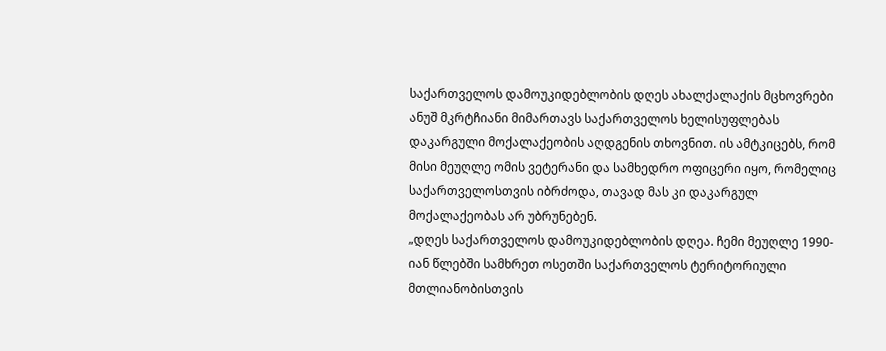საქართველოს დამოუკიდებლობის დღეს ახალქალაქის მცხოვრები ანუშ მკრტჩიანი მიმართავს საქართველოს ხელისუფლებას დაკარგული მოქალაქეობის აღდგენის თხოვნით. ის ამტკიცებს, რომ მისი მეუღლე ომის ვეტერანი და სამხედრო ოფიცერი იყო, რომელიც საქართველოსთვის იბრძოდა, თავად მას კი დაკარგულ მოქალაქეობას არ უბრუნებენ.
„დღეს საქართველოს დამოუკიდებლობის დღეა. ჩემი მეუღლე 1990-იან წლებში სამხრეთ ოსეთში საქართველოს ტერიტორიული მთლიანობისთვის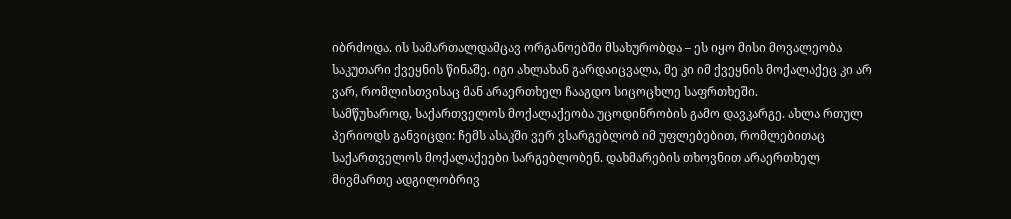იბრძოდა. ის სამართალდამცავ ორგანოებში მსახურობდა – ეს იყო მისი მოვალეობა საკუთარი ქვეყნის წინაშე. იგი ახლახან გარდაიცვალა, მე კი იმ ქვეყნის მოქალაქეც კი არ ვარ, რომლისთვისაც მან არაერთხელ ჩააგდო სიცოცხლე საფრთხეში.
სამწუხაროდ, საქართველოს მოქალაქეობა უცოდინრობის გამო დავკარგე. ახლა რთულ პერიოდს განვიცდი: ჩემს ასაკში ვერ ვსარგებლობ იმ უფლებებით, რომლებითაც საქართველოს მოქალაქეები სარგებლობენ. დახმარების თხოვნით არაერთხელ მივმართე ადგილობრივ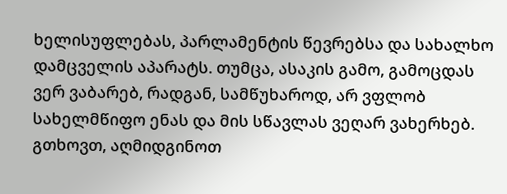ხელისუფლებას, პარლამენტის წევრებსა და სახალხო დამცველის აპარატს. თუმცა, ასაკის გამო, გამოცდას ვერ ვაბარებ, რადგან, სამწუხაროდ, არ ვფლობ სახელმწიფო ენას და მის სწავლას ვეღარ ვახერხებ. გთხოვთ, აღმიდგინოთ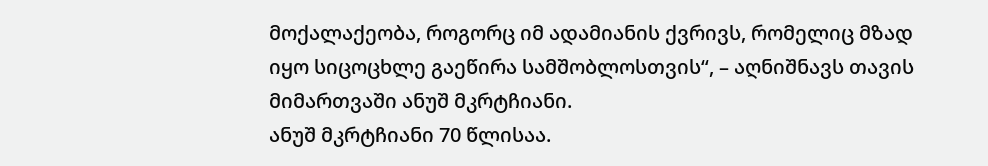მოქალაქეობა, როგორც იმ ადამიანის ქვრივს, რომელიც მზად იყო სიცოცხლე გაეწირა სამშობლოსთვის“, – აღნიშნავს თავის მიმართვაში ანუშ მკრტჩიანი.
ანუშ მკრტჩიანი 70 წლისაა.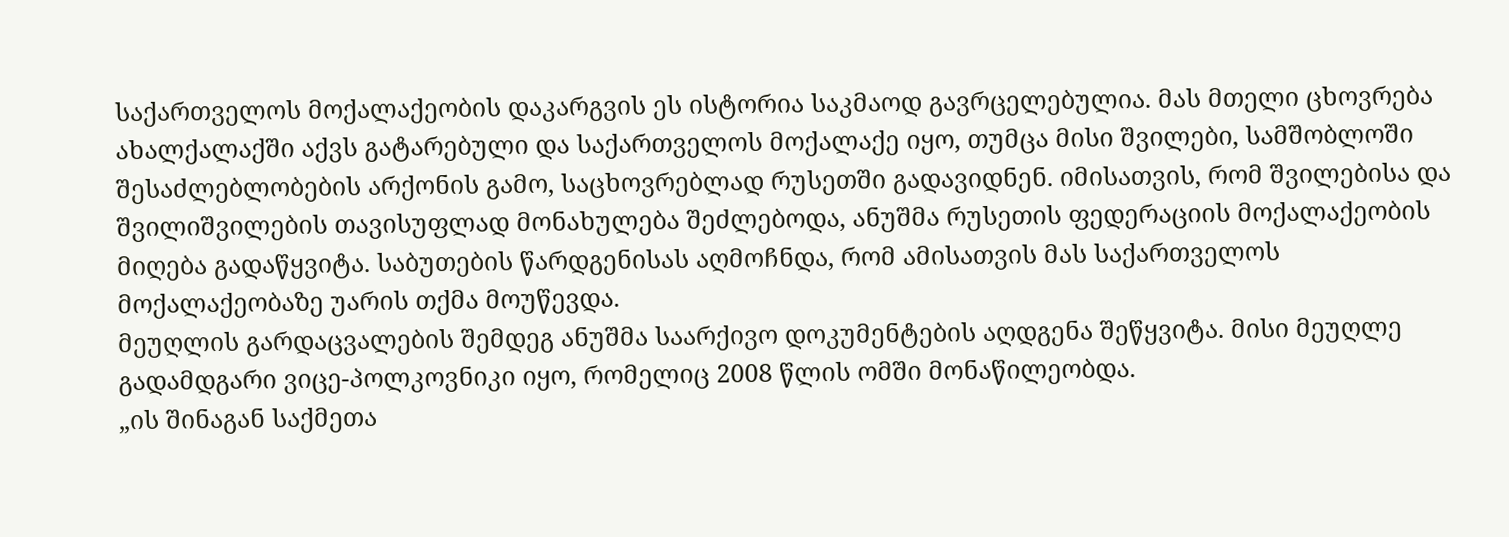საქართველოს მოქალაქეობის დაკარგვის ეს ისტორია საკმაოდ გავრცელებულია. მას მთელი ცხოვრება ახალქალაქში აქვს გატარებული და საქართველოს მოქალაქე იყო, თუმცა მისი შვილები, სამშობლოში შესაძლებლობების არქონის გამო, საცხოვრებლად რუსეთში გადავიდნენ. იმისათვის, რომ შვილებისა და შვილიშვილების თავისუფლად მონახულება შეძლებოდა, ანუშმა რუსეთის ფედერაციის მოქალაქეობის მიღება გადაწყვიტა. საბუთების წარდგენისას აღმოჩნდა, რომ ამისათვის მას საქართველოს მოქალაქეობაზე უარის თქმა მოუწევდა.
მეუღლის გარდაცვალების შემდეგ ანუშმა საარქივო დოკუმენტების აღდგენა შეწყვიტა. მისი მეუღლე გადამდგარი ვიცე-პოლკოვნიკი იყო, რომელიც 2008 წლის ომში მონაწილეობდა.
„ის შინაგან საქმეთა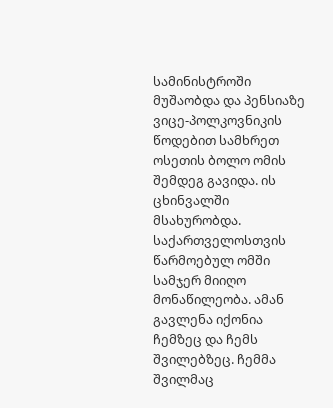სამინისტროში მუშაობდა და პენსიაზე ვიცე-პოლკოვნიკის წოდებით სამხრეთ ოსეთის ბოლო ომის შემდეგ გავიდა. ის ცხინვალში მსახურობდა. საქართველოსთვის წარმოებულ ომში სამჯერ მიიღო მონაწილეობა. ამან გავლენა იქონია ჩემზეც და ჩემს შვილებზეც. ჩემმა შვილმაც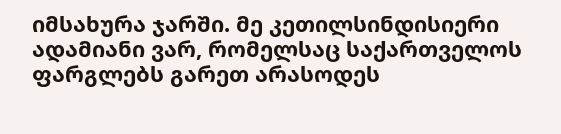იმსახურა ჯარში. მე კეთილსინდისიერი ადამიანი ვარ, რომელსაც საქართველოს ფარგლებს გარეთ არასოდეს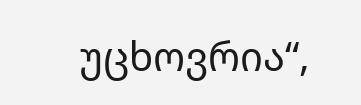უცხოვრია“,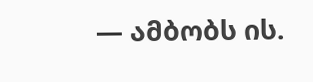— ამბობს ის.